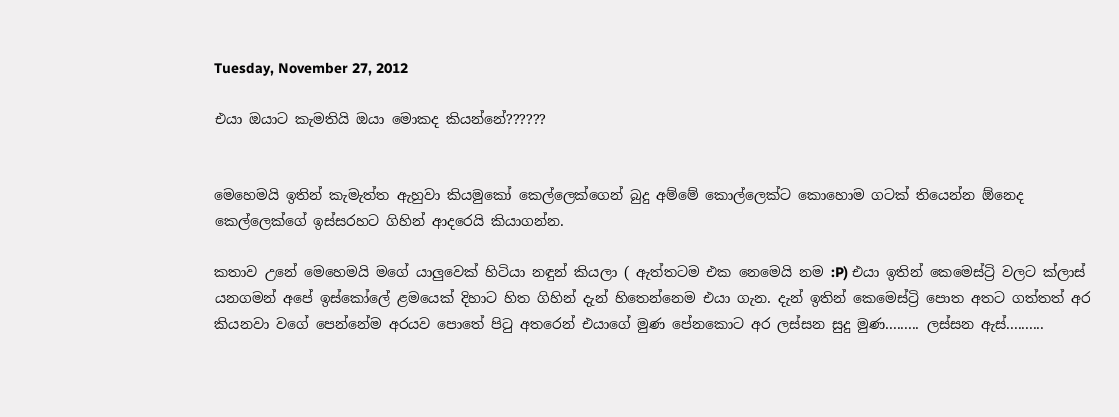Tuesday, November 27, 2012

එයා ඔයාට කැමතියි ඔයා මොකද කියන්නේ??????


මෙහෙමයි ඉතින් කැමැත්ත ඇහුවා කියමුකෝ කෙල්ලෙක්ගෙන් බුදු අම්මේ කොල්ලෙක්ට කොහොම ගටක් තියෙන්න ඕනෙද කෙල්ලෙක්ගේ ඉස්සරහට ගිහින් ආදරෙයි කියාගන්න.

කතාව උනේ මෙහෙමයි මගේ යාලුවෙක් හිටියා නඳුන් කියලා ( ඇත්තටම එක නෙමෙයි නම :P) එයා ඉතින් කෙමෙස්ට්‍රි වලට ක්ලාස් යනගමන් අපේ ඉස්කෝලේ ළමයෙක් දිහාට හිත ගිහින් දැන් හිතෙන්නෙම එයා ගැන. දැන් ඉතින් කෙමෙස්ට්‍රි පොත අතට ගත්තත් අර කියනවා වගේ පෙන්නේම අරයව පොතේ පිටු අතරෙන් එයාගේ මුණ පේනකොට අර ලස්සන සුදු මුණ......... ලස්සන ඇස්..........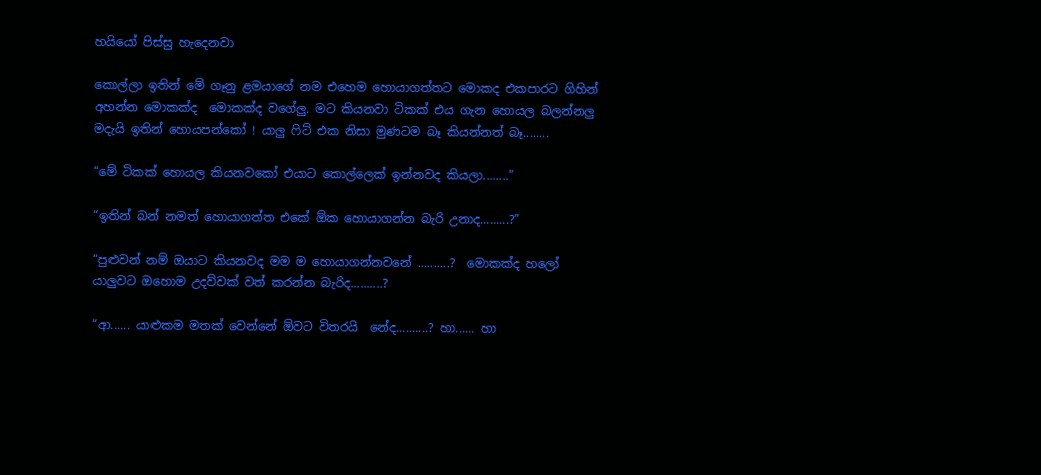හයියෝ පිස්සු හැදෙනවා

කොල්ලා ඉතින් මේ ගෑනු ළමයාගේ නම එහෙම හොයාගත්තට මොකද එකපාරට ගිහින් අහන්න මොකක්ද  මොකක්ද වගේලු. මට කියනවා ටිකක් එය ගැන හොයල බලන්නලු මදැයි ඉතින් හොයපන්කෝ ! යාලු ෆිට් එක නිසා මුණටම බෑ කියන්නත් බෑ........

“මේ ටිකක් හොයල කියනවකෝ එයාට කොල්ලෙක් ඉන්නවද කියලා........”

“ඉතින් බන් නමත් හොයාගත්ත එකේ ඕක හොයාගන්න බැරි උනාද.........?”

“පුළුවන් නම් ඔයාට කියනවද මම ම හොයාගන්නවනේ ..........?  මොකක්ද හලෝ යාලුවට ඔහොම උදව්වක් වත් කරන්න බැරිද..........?

“ආ...... යාළුකම මතක් වෙන්නේ ඕවට විතරයි  නේද..........? හා...... හා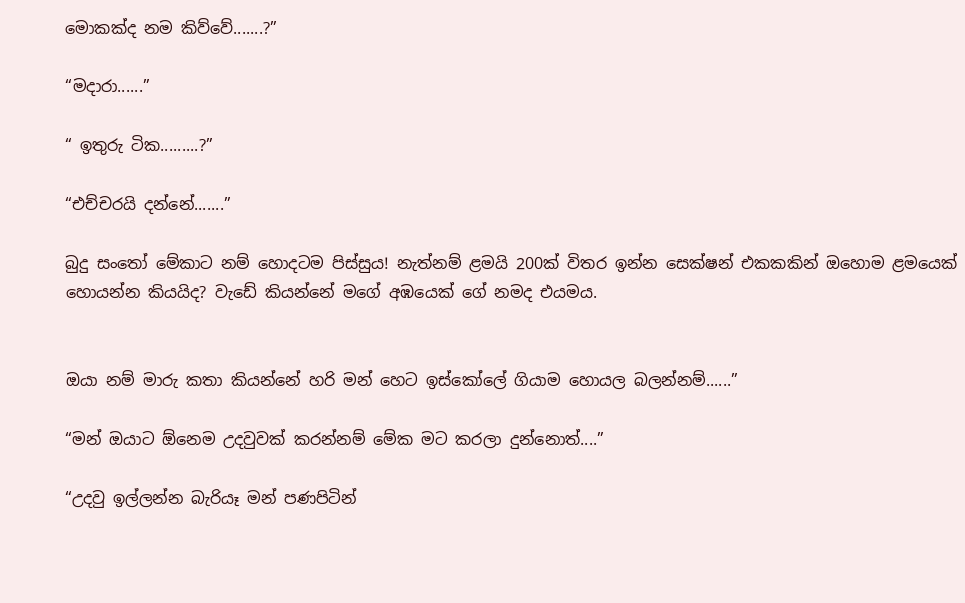මොකක්ද නම කිව්වේ.......?”

“මදාරා......”

“ ඉතුරු ටික.........?”

“එච්චරයි දන්නේ.......”

බුදු සංතෝ මේකාට නම් හොදටම පිස්සුය! නැත්නම් ළමයි 200ක් විතර ඉන්න සෙක්ෂන් එකකකින් ඔහොම ළමයෙක් හොයන්න කියයිද? වැඩේ කියන්නේ මගේ අඹයෙක් ගේ නමද එයමය.


ඔයා නම් මාරු කතා කියන්නේ හරි මන් හෙට ඉස්කෝලේ ගියාම හොයල බලන්නම්......”

“මන් ඔයාට ඕනෙම උදවුවක් කරන්නම් මේක මට කරලා දුන්නොත්....”

“උදවු ඉල්ලන්න බැරියෑ මන් පණපිටින්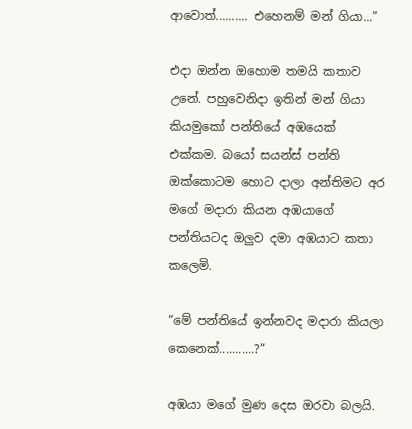ආවොත්.......... එහෙනම් මන් ගියා...”

එදා ඔන්න ඔහොම තමයි කතාව උනේ. පහුවෙනිදා ඉතින් මන් ගියා කියමුකෝ පන්තියේ අඹයෙක් එක්කම. බයෝ සයන්ස් පන්ති ඔක්කොටම හොට දාලා අන්තිමට අර මගේ මදාරා කියන අඹයාගේ පන්තියටද ඔලුව දමා අඹයාට කතා කලෙමි.

“මේ පන්තියේ ඉන්නවද මදාරා කියලා කෙනෙක්...........?”

අඹයා මගේ මුණ දෙස ඔරවා බලයි.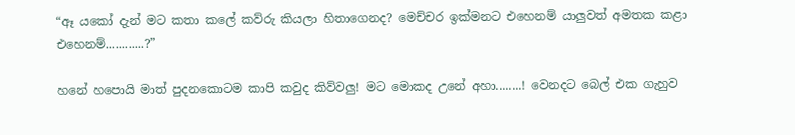“ඈ යකෝ දැන් මට කතා කලේ කව්රු කියලා හිතාගෙනද? මෙච්චර ඉක්මනට එහෙනම් යාලුවත් අමතක කළා එහෙනම්............?”

හනේ හපොයි මාත් පුදනකොටම කාපි කවුද කිව්වලු! මට මොකද උනේ අහා........! වෙනදට බෙල් එක ගැහුව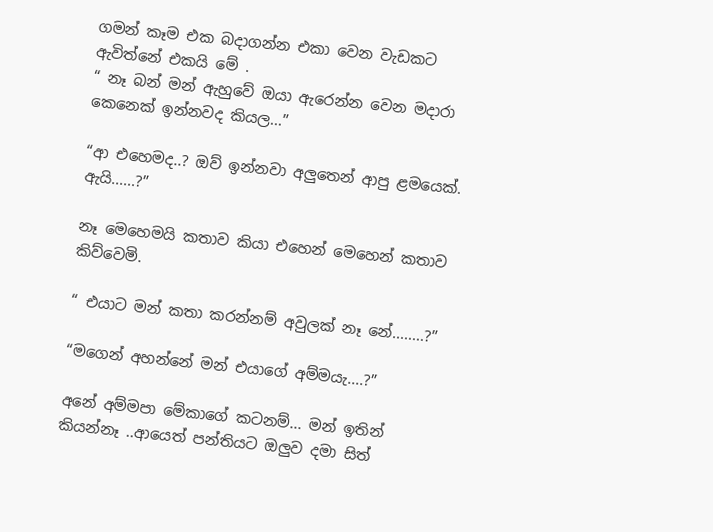ගමන් කෑම එක බදාගන්න එකා වෙන වැඩකට ඇවිත්නේ එකයි මේ .
“ නෑ බන් මන් ඇහුවේ ඔයා ඇරෙන්න වෙන මදාරා කෙනෙක් ඉන්නවද කියල...”

“ආ එහෙමද..? ඔව් ඉන්නවා අලුතෙන් ආපු ළමයෙක්. ඇයි......?”

නෑ මෙහෙමයි කතාව කියා එහෙන් මෙහෙන් කතාව කිව්වෙමි.

“ එයාට මන් කතා කරන්නම් අවුලක් නෑ නේ........?”

“මගෙන් අහන්නේ මන් එයාගේ අම්මයැ....?”

අනේ අම්මපා මේකාගේ කටනම්... මන් ඉතින් කියන්නෑ ..ආයෙත් පන්තියට ඔලුව දමා සිත්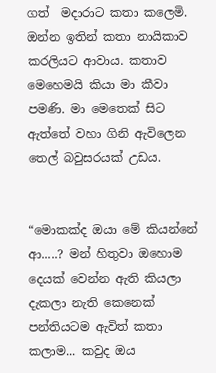ගත්  මදාරාට කතා කලෙමි. ඔන්න ඉතින් කතා නායිකාව කරලියට ආවාය. කතාව මෙහෙමයි කියා මා කීවා පමණි. මා මෙතෙක් සිට ඇත්තේ වහා ගිනි ඇවිලෙන තෙල් බවුසරයක් උඩය.


“මොකක්ද ඔයා මේ කියන්නේ ආ.....? මන් හිතුවා ඔහොම දෙයක් වෙන්න ඇති කියලා දැකලා නැති කෙනෙක් පන්තියටම ඇවිත් කතා කලාම... කවුද ඔය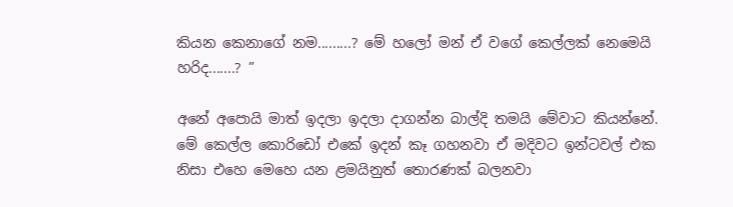කියන කෙනාගේ නම.........? මේ හලෝ මන් ඒ වගේ කෙල්ලක් නෙමෙයි හරිද.......? ”

අනේ අපොයි මාත් ඉදලා ඉදලා දාගන්න බාල්දි තමයි මේවාට කියන්නේ. මේ කෙල්ල කොරිඩෝ එකේ ඉදන් කෑ ගහනවා ඒ මදිවට ඉන්ටවල් එක නිසා එහෙ මෙහෙ යන ළමයිනුත් තොරණක් බලනවා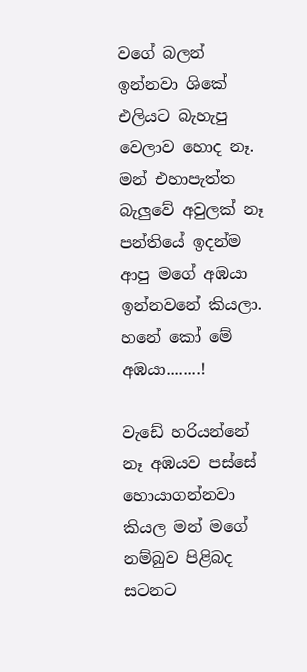වගේ බලන් ඉන්නවා ශිකේ එලියට බැහැපු වෙලාව හොද නෑ. මන් එහාපැත්ත බැලුවේ අවුලක් නෑ පන්තියේ ඉදන්ම ආපු මගේ අඹයා ඉන්නවනේ කියලා. හනේ කෝ මේ අඹයා........!

වැඩේ හරියන්නේ නෑ අඹයව පස්සේ හොයාගන්නවා කියල මන් මගේ නම්බුව පිළිබද සටනට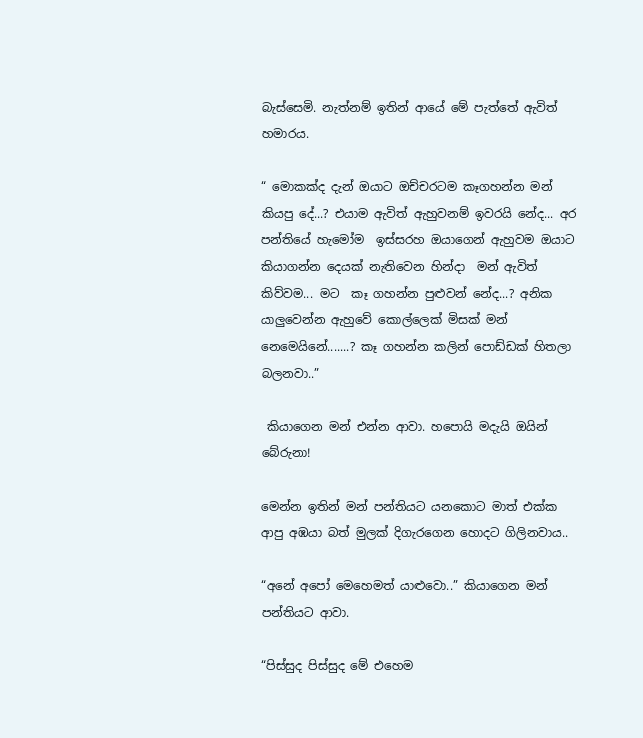බැස්සෙමි. නැත්නම් ඉතින් ආයේ මේ පැත්තේ ඇවිත් හමාරය.

“ මොකක්ද දැන් ඔයාට ඔච්චරටම කෑගහන්න මන් කියපු දේ...? එයාම ඇවිත් ඇහුවනම් ඉවරයි නේද... අර පන්තියේ හැමෝම  ඉස්සරහ ඔයාගෙන් ඇහුවම ඔයාට  කියාගන්න දෙයක් නැතිවෙන හින්දා  මන් ඇවිත් කිව්වම... මට  කෑ ගහන්න පුළුවන් නේද...? අනික යාලුවෙන්න ඇහුවේ කොල්ලෙක් මිසක් මන් නෙමෙයිනේ.......? කෑ ගහන්න කලින් පොඩ්ඩක් හිතලා බලනවා..”

 කියාගෙන මන් එන්න ආවා. හපොයි මදැයි ඔයින් බේරුනා!

මෙන්න ඉතින් මන් පන්තියට යනකොට මාත් එක්ක ආපු අඹයා බත් මුලක් දිගැරගෙන හොදට ගිලිනවාය..

“අනේ අපෝ මෙහෙමත් යාළුවො..” කියාගෙන මන් පන්තියට ආවා.

“පිස්සුද පිස්සුද මේ එහෙම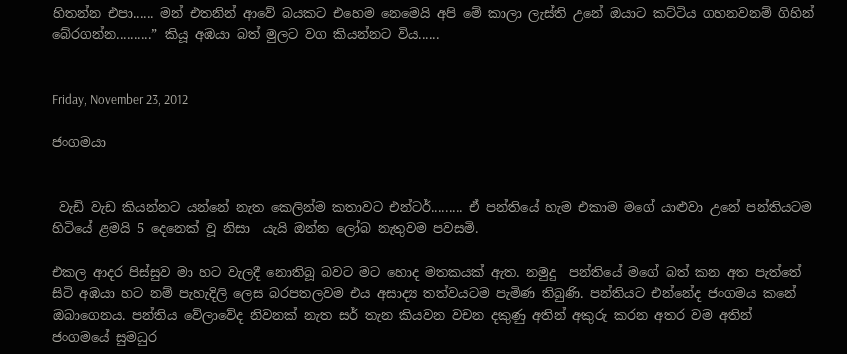හිතන්න එපා...... මන් එතනින් ආවේ බයකට එහෙම නෙමෙයි අපි මේ කාලා ලැස්ති උනේ ඔයාට කට්ටිය ගහනවනම් ගිහින් බේරගන්න..........” කියූ අඹයා බත් මුලට වග කියන්නට විය......


Friday, November 23, 2012

ජංගමයා


 වැඩි වැඩ කියන්නට යන්නේ නැත කෙලින්ම කතාවට එන්ටර්......... ඒ පන්තියේ හැම එකාම මගේ යාළුවා උනේ පන්තියටම හිටියේ ළමයි 5 දෙනෙක් වූ නිසා  යැයි ඔන්න ලෝබ නැතුවම පවසමි.

එකල ආදර පිස්සුව මා හට වැලදී නොතිබූ බවට මට හොද මතකයක් ඇත. නමුදු  පන්තියේ මගේ බත් කන අත පැත්තේ සිටි අඹයා හට නම් පැහැදිලි ලෙස බරපතලවම එය අසාද්‍ය තත්වයටම පැමිණ තිබුණි. පන්තියට එන්නේද ජංගමය කනේ ඔබාගෙනය. පන්තිය වේලාවේද නිවනක් නැත සර් තැන කියවන වචන දකුණු අතින් අකුරු කරන අතර වම අතින් ජංගමයේ සුමධුර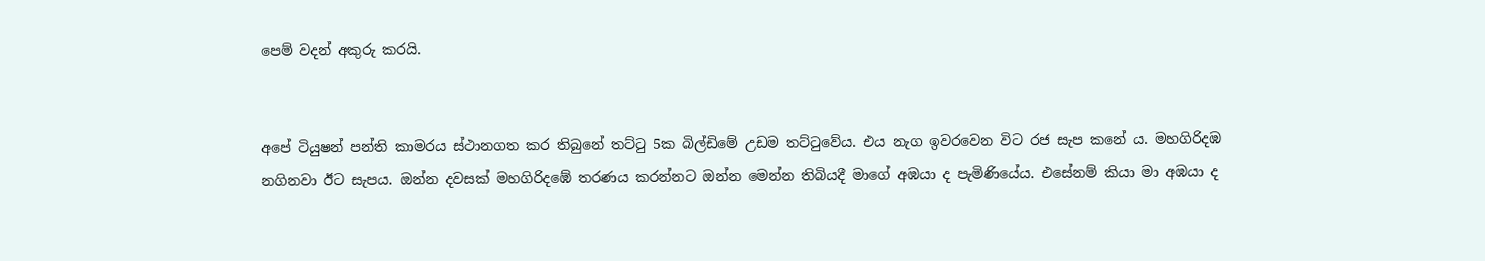පෙම් වදන් අකුරු කරයි.


අපේ ටියුෂන් පන්ති කාමරය ස්ථානගත කර තිබුනේ තට්ටු 5ක බිල්ඩිමේ උඩම තට්ටුවේය. එය නැග ඉවරවෙන විට රජ සැප කනේ ය. මහගිරිදඹ නගිනවා ඊට සැපය. ඔන්න දවසක් මහගිරිදඹේ තරණය කරන්නට ඔන්න මෙන්න තිබියදී මාගේ අඹයා ද පැමිණියේය. එසේනම් කියා මා අඹයා ද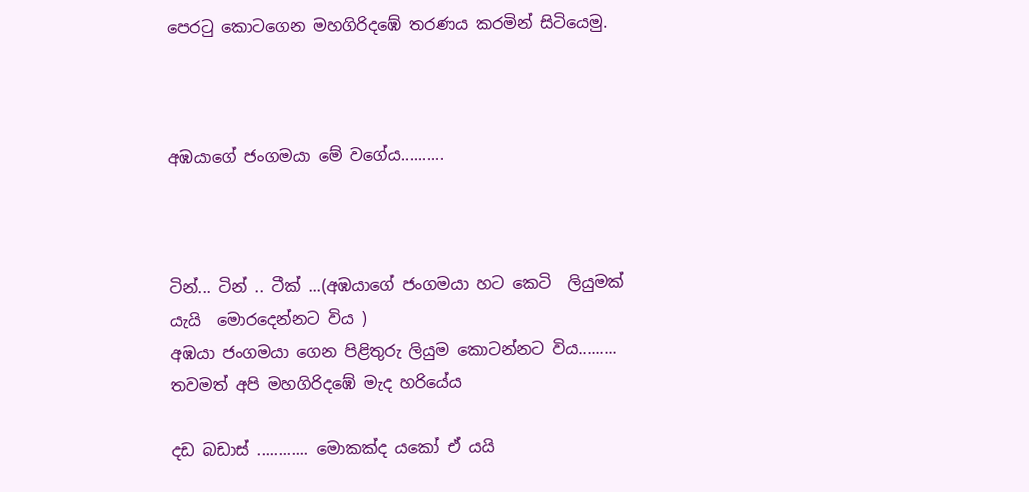පෙරටු කොටගෙන මහගිරිදඹේ තරණය කරමින් සිටියෙමු.



අඹයාගේ ජංගමයා මේ වගේය..........



ටින්... ටින් .. ටීක් ...(අඹයාගේ ජංගමයා හට කෙටි  ලියුමක් යැයි  මොරදෙන්නට විය )
අඹයා ජංගමයා ගෙන පිළිතුරු ලියුම කොටන්නට විය.........
තවමත් අපි මහගිරිදඹේ මැද හරියේය

දඩ බඩාස් ............ මොකක්ද යකෝ ඒ යයි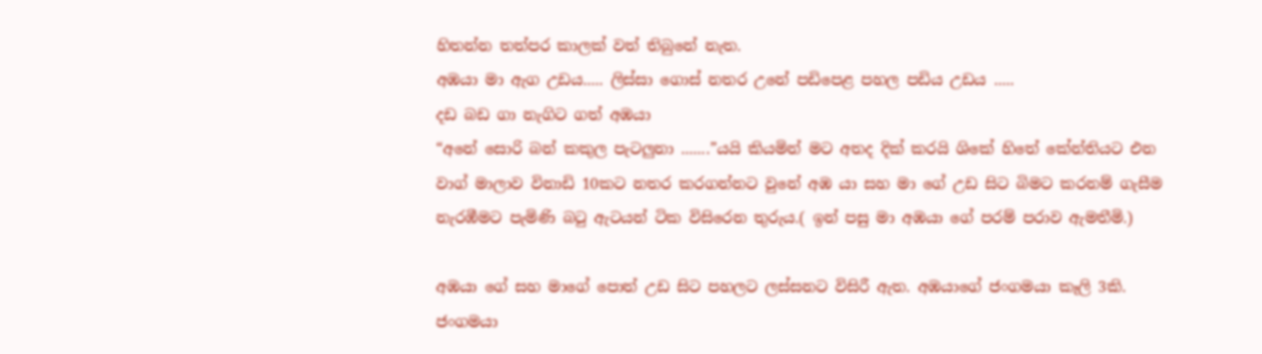හිතන්න තත්පර කාලක් වත් තිබුනේ නැත.
අඹයා මා ඇග උඩය..... ලිස්සා ගොස් නතර උනේ පඩිපෙළ පහල පඩිය උඩය .....
දඩ බඩ ගා නැගිට ගත් අඹයා
“අනේ සොරි බන් කකුල පැටලුනා .......”යයි කියමින් මට අතද දික් කරයි ශිකේ හිතේ කේන්තියට එන වාග් මාලාව විනාඩි 10කට නතර කරගන්නට වුනේ අඹ යා සහ මා ගේ උඩ සිට බිමට කරනම් ගැසීම නැරඹීමට පැමිණි බටු ඇටයන් ටික විසිරෙන තුරුය.( ඉන් පසු මා අඹයා ගේ පරම් පරාව ඇමතීමි.)

අඹයා ගේ සහ මාගේ පොත් උඩ සිට පහලට ලස්සනට විසිරී ඇත. අඹයාගේ ජංගමයා කෑලි 3කි. ජංගමයා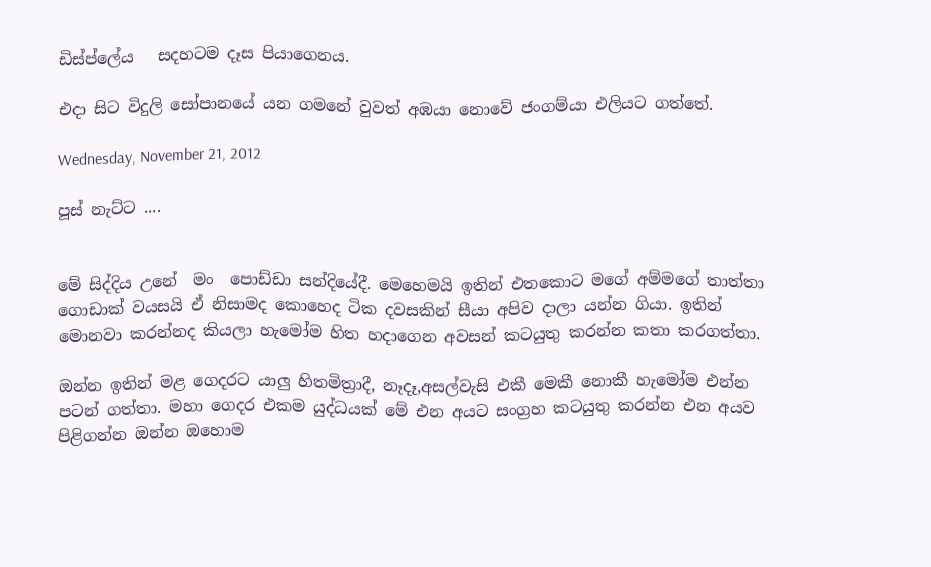ඩිස්ප්ලේය   සදහටම දෑස පියාගෙනය.

එදා සිට විදුලි සෝපානයේ යන ගමනේ වුවත් අඹයා නොවේ ජංගම්යා එලියට ගත්තේ.

Wednesday, November 21, 2012

පූස් නැට්ට ....


මේ සිද්දිය උනේ  මං  පොඩ්ඩා සන්දියේදී. මෙහෙමයි ඉතින් එතකොට මගේ අම්මගේ තාත්තා ගොඩාක් වයසයි ඒ නිසාමද කොහෙද ටික දවසකින් සීයා අපිව දාලා යන්න ගියා. ඉතින් මොනවා කරන්නද කියලා හැමෝම හිත හදාගෙන අවසන් කටයුතු කරන්න කතා කරගත්තා.

ඔන්න ඉතින් මළ ගෙදරට යාලු හිතමිත්‍රාදී, නෑදෑ,අසල්වැසි එකී මෙකී නොකී හැමෝම එන්න පටන් ගත්තා. මහා ගෙදර එකම යුද්ධයක් මේ එන අයට සංග්‍රහ කටයුතු කරන්න එන අයව පිළිගන්න ඔන්න ඔහොම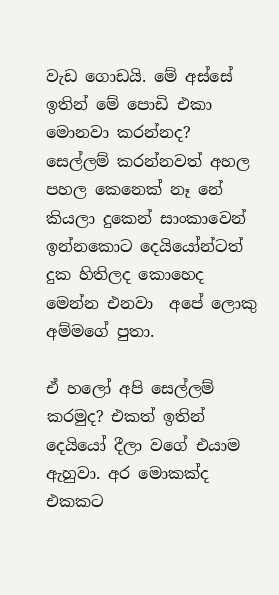වැඩ ගොඩයි. මේ අස්සේ ඉතින් මේ පොඩි එකා මොනවා කරන්නද? සෙල්ලම් කරන්නවත් අහල පහල කෙනෙක් නෑ නේ කියලා දුකෙන් සාංකාවෙන් ඉන්නකොට දෙයියෝන්ටත් දුක හිතිලද කොහෙද මෙන්න එනවා  අපේ ලොකු අම්මගේ පුතා.

ඒ හලෝ අපි සෙල්ලම් කරමුද? එකත් ඉතින් දෙයියෝ දීලා වගේ එයාම ඇහුවා. අර මොකක්ද එකකට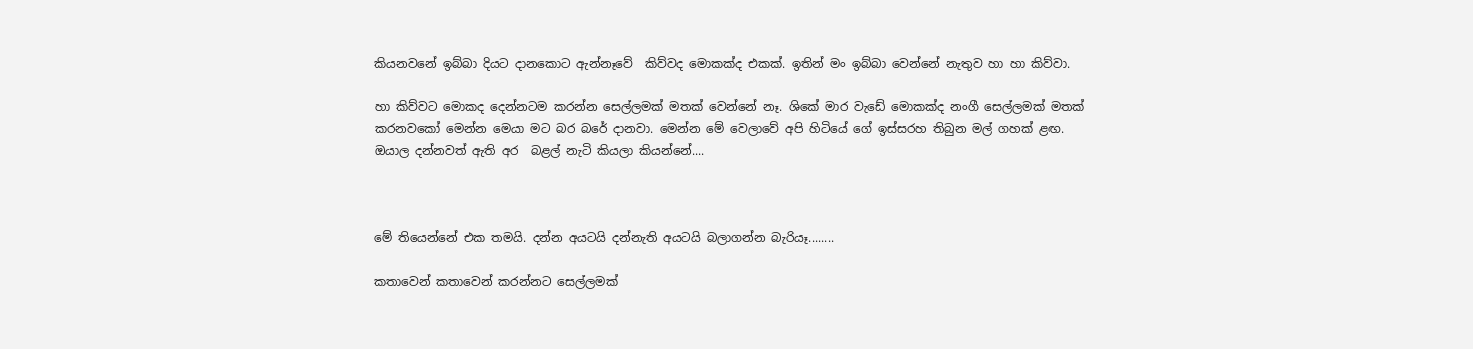කියනවනේ ඉබ්බා දියට දානකොට ඇන්නෑවේ  කිව්වද මොකක්ද එකක්. ඉතින් මං ඉබ්බා වෙන්නේ නැතුව හා හා කිව්වා.

හා කිව්වට මොකද දෙන්නටම කරන්න සෙල්ලමක් මතක් වෙන්නේ නෑ. ශිකේ මාර වැඩේ මොකක්ද නංගී සෙල්ලමක් මතක් කරනවකෝ මෙන්න මෙයා මට බර බරේ දානවා. මෙන්න මේ වෙලාවේ අපි හිටියේ ගේ ඉස්සරහ තිබුන මල් ගහක් ළඟ. ඔයාල දන්නවත් ඇති අර  බළල් නැටි කියලා කියන්නේ....



මේ තියෙන්නේ එක තමයි. දන්න අයටයි දන්නැති අයටයි බලාගන්න බැරියෑ........

කතාවෙන් කතාවෙන් කරන්නට සෙල්ලමක්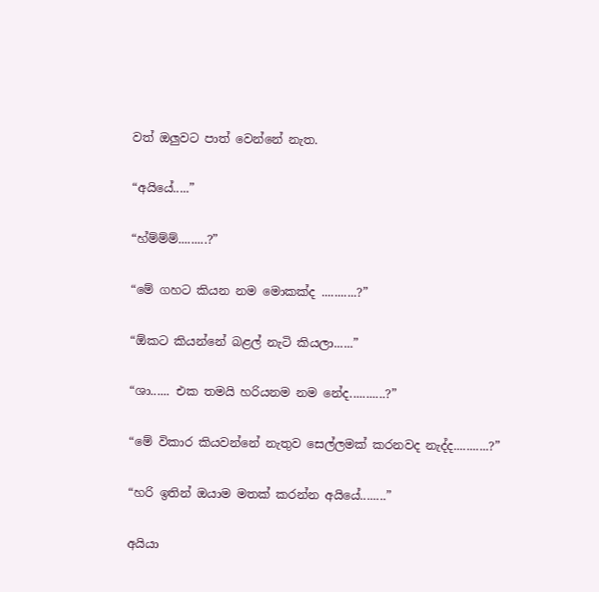වත් ඔලුවට පාත් වෙන්නේ නැත.

“අයියේ.....”

“හ්ම්ම්ම්.........?”

“මේ ගහට කියන නම මොකක්ද ...........?”

“ඕකට කියන්නේ බළල් නැටි කියලා......”

“ශා...... එක තමයි හරියනම නම නේද...........?”

“මේ විකාර කියවන්නේ නැතුව සෙල්ලමක් කරනවද නැද්ද...........?”

“හරි ඉතින් ඔයාම මතක් කරන්න අයියේ........”

අයියා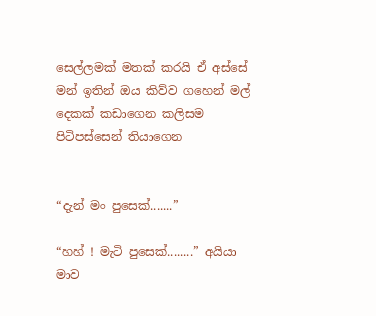සෙල්ලමක් මතක් කරයි ඒ අස්සේ මන් ඉතින් ඔය කිව්ව ගහෙන් මල් දෙකක් කඩාගෙන කලිසම පිටිපස්සෙන් තියාගෙන


“දැන් මං පුසෙක්.......”

“හහ් ! මැටි පුසෙක්........” අයියා මාව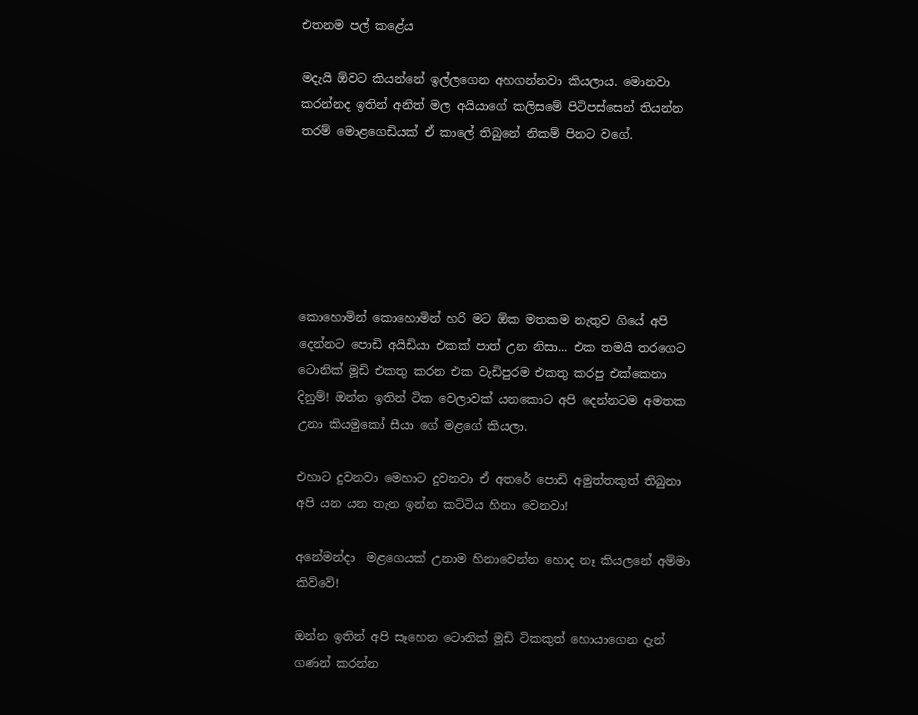එතනම පල් කළේය

මදැයි ඕවට කියන්නේ ඉල්ලගෙන අහගන්නවා කියලාය. මොනවා කරන්නද ඉතින් අනිත් මල අයියාගේ කලිසමේ පිටිපස්සෙන් තියන්න තරම් මොළගෙඩියක් ඒ කාලේ තිබුනේ නිකම් පිනට වගේ.






කොහොමින් කොහොමින් හරි මට ඕක මතකම නැතුව ගියේ අපි දෙන්නට පොඩි අයිඩියා එකක් පාත් උන නිසා... එක තමයි තරගෙට ටොනික් මූඩි එකතු කරන එක වැඩිපුරම එකතු කරපු එක්කෙනා දිනුම්! ඔන්න ඉතින් ටික වෙලාවක් යනකොට අපි දෙන්නටම අමතක උනා කියමුකෝ සීයා ගේ මළගේ කියලා.

එහාට දුවනවා මෙහාට දුවනවා ඒ අතරේ පොඩි අමුත්තකුත් තිබුනා අපි යන යන තැන ඉන්න කට්ටිය හිනා වෙනවා!

අනේමන්දා  මළගෙයක් උනාම හිනාවෙන්න හොද නෑ කියලනේ අම්මා කිව්වේ!

ඔන්න ඉතින් අපි සෑහෙන ටොනික් මූඩි ටිකකුත් හොයාගෙන දැන් ගණන් කරන්න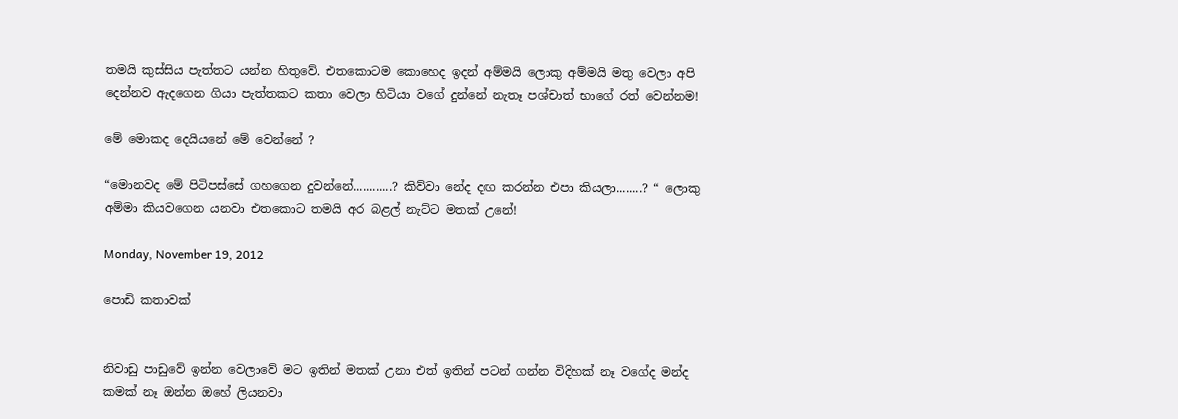තමයි කුස්සිය පැත්තට යන්න හිතුවේ. එතකොටම කොහෙද ඉදන් අම්මයි ලොකු අම්මයි මතු වෙලා අපි දෙන්නව ඇදගෙන ගියා පැත්තකට කතා වෙලා හිටියා වගේ දුන්නේ නැතෑ පශ්චාත් භාගේ රත් වෙන්නම!

මේ මොකද දෙයියනේ මේ වෙන්නේ ?

“මොනවද මේ පිටිපස්සේ ගහගෙන දුවන්නේ............? කිව්වා නේද දඟ කරන්න එපා කියලා........? “ ලොකු අම්මා කියවගෙන යනවා එතකොට තමයි අර බළල් නැට්ට මතක් උනේ!

Monday, November 19, 2012

පොඩි කතාවක්


නිවාඩු පාඩුවේ ඉන්න වෙලාවේ මට ඉතින් මතක් උනා එත් ඉතින් පටන් ගන්න විදිහක් නෑ වගේද මන්ද කමක් නෑ ඔන්න ඔහේ ලියනවා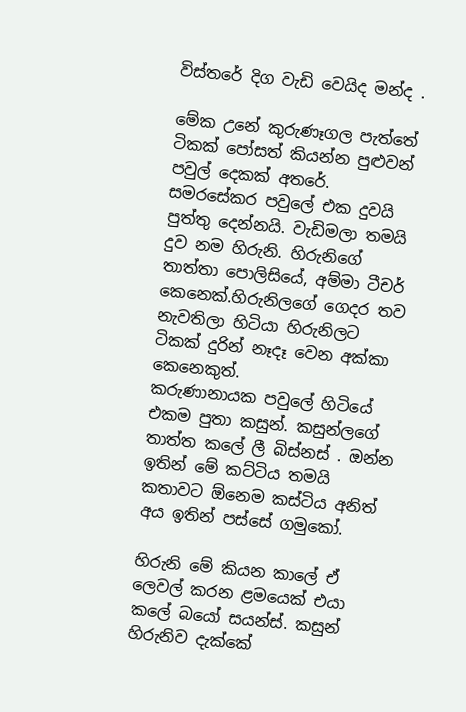විස්තරේ දිග වැඩි වෙයිද මන්ද .

මේක උනේ කුරුණෑගල පැත්තේ ටිකක් පෝසත් කියන්න පුළුවන් පවුල් දෙකක් අතරේ. සමරසේකර පවුලේ එක දුවයි පුත්තු දෙන්නයි. වැඩිමලා තමයි දුව නම හිරුනි. හිරුනිගේ තාත්තා පොලිසියේ, අම්මා ටීචර් කෙනෙක්.හිරුනිලගේ ගෙදර තව නැවතිලා හිටියා හිරුනිලට ටිකක් දුරින් නෑදෑ වෙන අක්කා කෙනෙකුත්.
කරුණානායක පවුලේ හිටියේ එකම පුතා කසුන්. කසුන්ලගේ තාත්ත කලේ ලී බිස්නස් . ඔන්න ඉතින් මේ කට්ටිය තමයි කතාවට ඕනෙම කස්ටිය අනිත් අය ඉතින් පස්සේ ගමුකෝ.

හිරුනි මේ කියන කාලේ ඒ ලෙවල් කරන ළමයෙක් එයා කලේ බයෝ සයන්ස්. කසුන් හිරුනිව දැක්කේ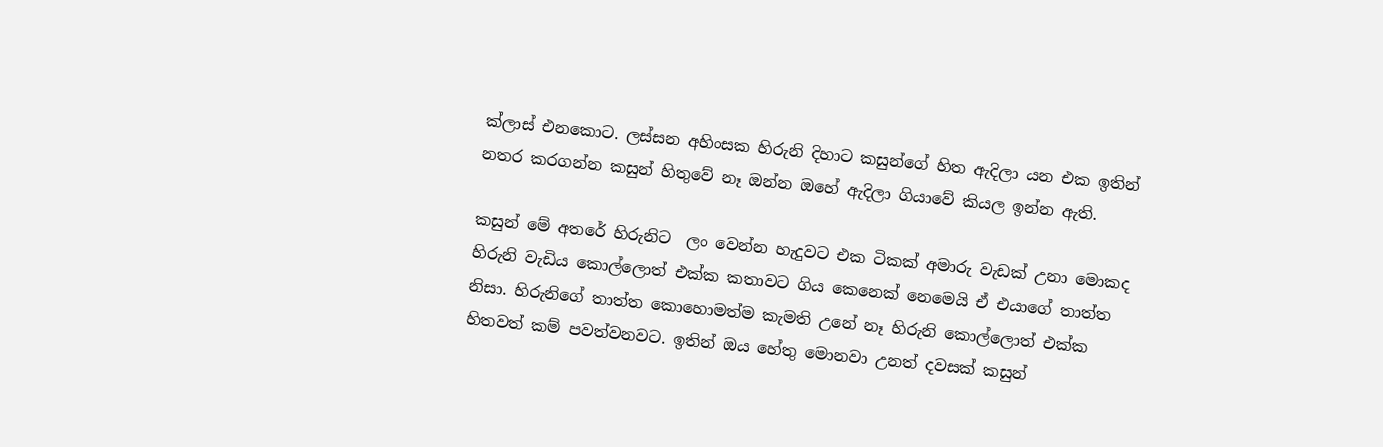ක්ලාස් එනකොට. ලස්සන අහිංසක හිරුනි දිහාට කසුන්ගේ හිත ඇදිලා යන එක ඉතින් නතර කරගන්න කසුන් හිතුවේ නෑ ඔන්න ඔහේ ඇදිලා ගියාවේ කියල ඉන්න ඇති.

කසුන් මේ අතරේ හිරුනිට  ලං වෙන්න හැදුවට එක ටිකක් අමාරු වැඩක් උනා මොකද හිරුනි වැඩිය කොල්ලොත් එක්ක කතාවට ගිය කෙනෙක් නෙමෙයි ඒ එයාගේ තාත්ත නිසා. හිරුනිගේ තාත්ත කොහොමත්ම කැමති උනේ නෑ හිරුනි කොල්ලොත් එක්ක හිතවත් කම් පවත්වනවට. ඉතින් ඔය හේතු මොනවා උනත් දවසක් කසුන්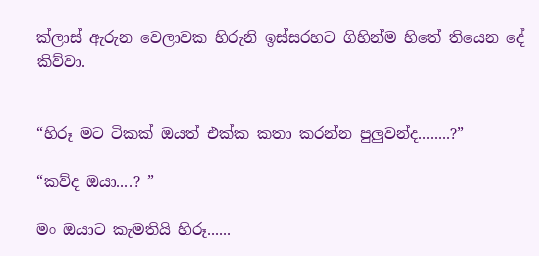ක්ලාස් ඇරුන වෙලාවක හිරුනි ඉස්සරහට ගිහින්ම හිතේ තියෙන දේ කිව්වා.


“හිරූ මට ටිකක් ඔයත් එක්ක කතා කරන්න පුලුවන්ද........?”

“කව්ද ඔයා....? ”

මං ඔයාට කැමතියි හිරූ......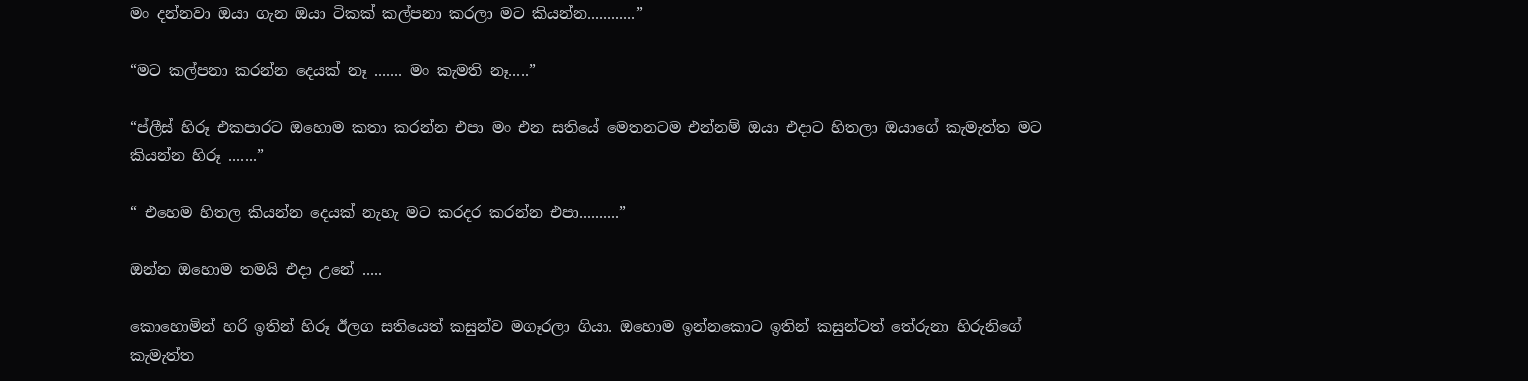මං දන්නවා ඔයා ගැන ඔයා ටිකක් කල්පනා කරලා මට කියන්න............”

“මට කල්පනා කරන්න දෙයක් නෑ ....... මං කැමති නෑ.....”

“ප්ලීස් හිරූ එකපාරට ඔහොම කතා කරන්න එපා මං එන සතියේ මෙතනටම එන්නම් ඔයා එදාට හිතලා ඔයාගේ කැමැත්ත මට කියන්න හිරූ .......”

“ එහෙම හිතල කියන්න දෙයක් නැහැ මට කරදර කරන්න එපා..........”

ඔන්න ඔහොම තමයි එදා උනේ .....

කොහොමින් හරි ඉතින් හිරූ ඊලග සතියෙත් කසුන්ව මගෑරලා ගියා. ඔහොම ඉන්නකොට ඉතින් කසුන්ටත් තේරුනා හිරුනිගේ කැමැත්ත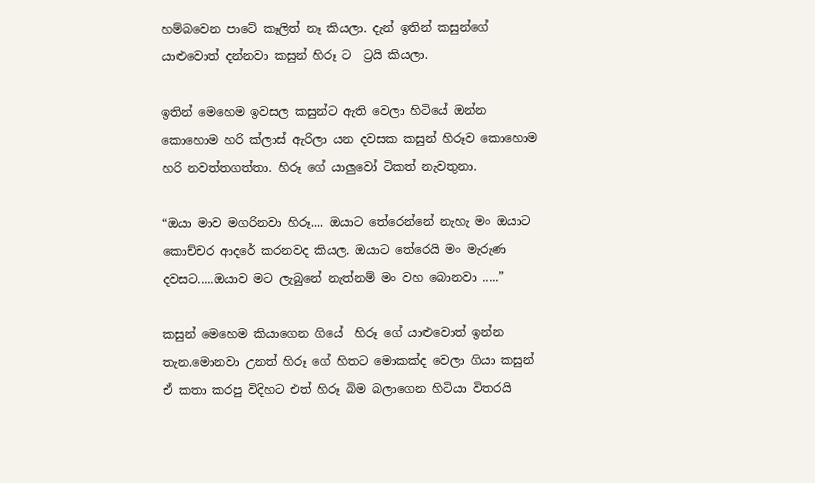හම්බවෙන පාටේ කෑලිත් නෑ කියලා. දැන් ඉතින් කසුන්ගේ යාළුවොත් දන්නවා කසුන් හිරූ ට  ට්‍රයි කියලා.

ඉතින් මෙහෙම ඉවසල කසුන්ට ඇති වෙලා හිටියේ ඔන්න කොහොම හරි ක්ලාස් ඇරිලා යන දවසක කසුන් හිරූව කොහොම හරි නවත්තගත්තා. හිරූ ගේ යාලුවෝ ටිකත් නැවතුනා.

“ඔයා මාව මගරිනවා හිරූ.... ඔයාට තේරෙන්නේ නැහැ මං ඔයාට කොච්චර ආදරේ කරනවද කියල. ඔයාට තේරෙයි මං මැරුණ දවසට.....ඔයාව මට ලැබුනේ නැත්නම් මං වහ බොනවා .....”

කසුන් මෙහෙම කියාගෙන ගියේ  හිරූ ගේ යාළුවොත් ඉන්න තැන.මොනවා උනත් හිරූ ගේ හිතට මොකක්ද වෙලා ගියා කසුන් ඒ කතා කරපු විදිහට එත් හිරූ බිම බලාගෙන හිටියා විතරයි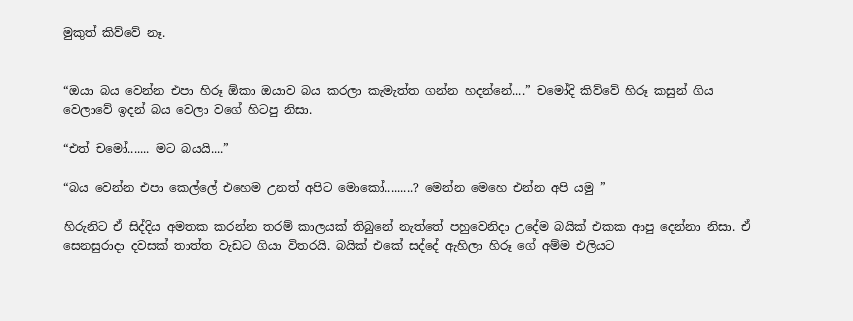මුකුත් කිව්වේ නෑ.


“ඔයා බය වෙන්න එපා හිරූ ඕකා ඔයාව බය කරලා කැමැත්ත ගන්න හදන්නේ....” චමෝදි කිව්වේ හිරූ කසුන් ගිය වෙලාවේ ඉදන් බය වෙලා වගේ හිටපු නිසා.

“එත් චමෝ....... මට බයයි....”

“බය වෙන්න එපා කෙල්ලේ එහෙම උනත් අපිට මොකෝ.........? මෙන්න මෙහෙ එන්න අපි යමු ”

හිරුනිට ඒ සිද්දිය අමතක කරන්න තරම් කාලයක් තිබුනේ නැත්තේ පහුවෙනිදා උදේම බයික් එකක ආපු දෙන්නා නිසා. ඒ සෙනසුරාදා දවසක් තාත්ත වැඩට ගියා විතරයි. බයික් එකේ සද්දේ ඇහිලා හිරූ ගේ අම්ම එලියට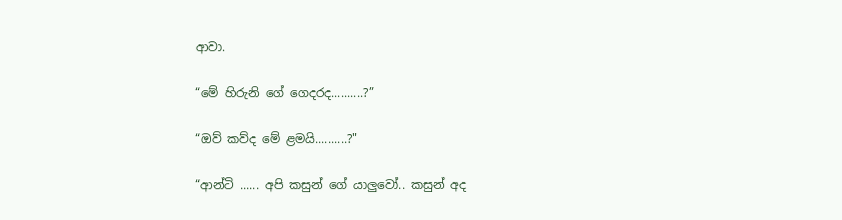ආවා.

“මේ හිරුනි ගේ ගෙදරද..........?”

“ඔව් කව්ද මේ ළමයි..........?"

“ආන්ටි ...... අපි කසුන් ගේ යාලුවෝ.. කසුන් අද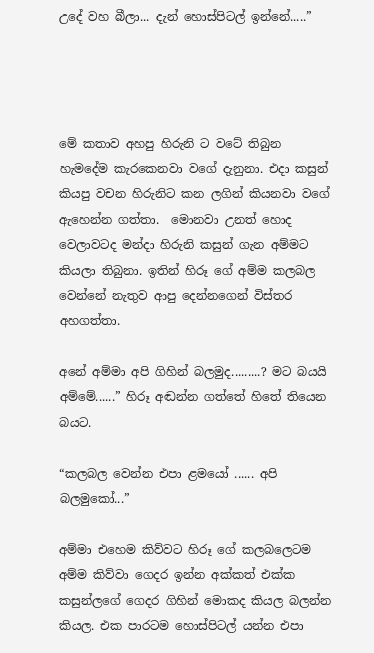උදේ වහ බීලා... දැන් හොස්පිටල් ඉන්නේ.....”




මේ කතාව අහපු හිරුනි ට වටේ තිබුන හැමදේම කැරකෙනවා වගේ දැනුනා. එදා කසුන් කියපු වචන හිරුනිට කන ලගින් කියනවා වගේ ඇහෙන්න ගත්තා.  මොනවා උනත් හොද වෙලාවටද මන්දා හිරුනි කසුන් ගැන අම්මට කියලා තිබුනා. ඉතින් හිරූ ගේ අම්ම කලබල වෙන්නේ නැතුව ආපු දෙන්නගෙන් විස්තර අහගත්තා.

අනේ අම්මා අපි ගිහින් බලමුද.........? මට බයයි අම්මේ......” හිරූ අඬන්න ගත්තේ හිතේ තියෙන බයට.

“කලබල වෙන්න එපා ළමයෝ ...... අපි බලමුකෝ...”

අම්මා එහෙම කිව්වට හිරූ ගේ කලබලෙටම අම්ම කිව්වා ගෙදර ඉන්න අක්කත් එක්ක කසුන්ලගේ ගෙදර ගිහින් මොකද කියල බලන්න කියල. එක පාරටම හොස්පිටල් යන්න එපා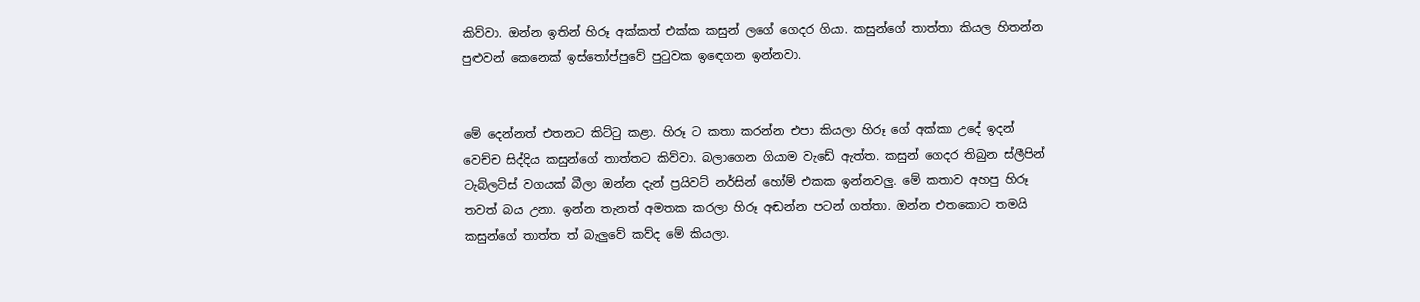කිව්වා. ඔන්න ඉතින් හිරූ අක්කත් එක්ක කසුන් ලගේ ගෙදර ගියා. කසුන්ගේ තාත්තා කියල හිතන්න පුළුවන් කෙනෙක් ඉස්තෝප්පුවේ පුටුවක ඉඳෙගන ඉන්නවා.


මේ දෙන්නත් එතනට කිට්ටු කළා. හිරූ ට කතා කරන්න එපා කියලා හිරූ ගේ අක්කා උදේ ඉදන් වෙච්ච සිද්දිය කසුන්ගේ තාත්තට කිව්වා. බලාගෙන ගියාම වැඩේ ඇත්ත. කසුන් ගෙදර තිබුන ස්ලීපින් ටැබ්ලට්ස් වගයක් බීලා ඔන්න දැන් ප්‍රයිවට් නර්සින් හෝම් එකක ඉන්නවලු. මේ කතාව අහපු හිරූ තවත් බය උනා. ඉන්න තැනත් අමතක කරලා හිරූ අඬන්න පටන් ගත්තා. ඔන්න එතකොට තමයි කසුන්ගේ තාත්ත ත් බැලුවේ කව්ද මේ කියලා.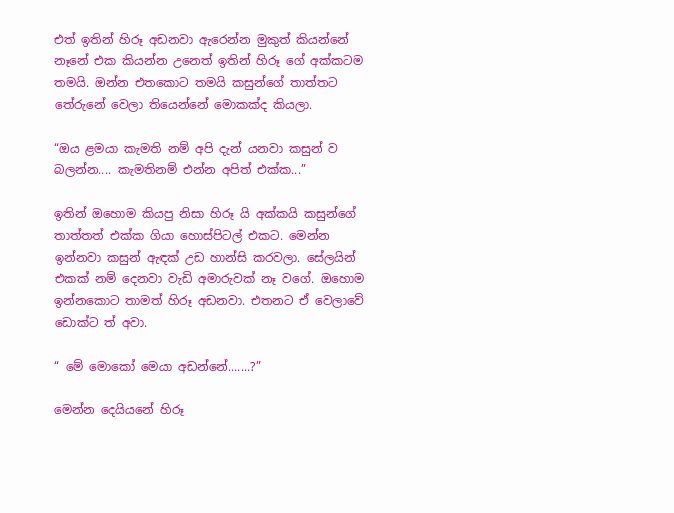එත් ඉතින් හිරූ අඩනවා ඇරෙන්න මුකුත් කියන්නේ නෑනේ එක කියන්න උනෙත් ඉතින් හිරූ ගේ අක්කටම තමයි. ඔන්න එතකොට තමයි කසුන්ගේ තාත්තට තේරුනේ වෙලා තියෙන්නේ මොකක්ද කියලා.

“ඔය ළමයා කැමති නම් අපි දැන් යනවා කසුන් ව බලන්න.... කැමතිනම් එන්න අපිත් එක්ක...”

ඉතින් ඔහොම කියපු නිසා හිරූ යි අක්කයි කසුන්ගේ තාත්තත් එක්ක ගියා හොස්පිටල් එකට. මෙන්න ඉන්නවා කසුන් ඇඳක් උඩ හාන්සි කරවලා. සේලයින් එකක් නම් දෙනවා වැඩි අමාරුවක් නෑ වගේ. ඔහොම ඉන්නකොට තාමත් හිරූ අඩනවා. එතනට ඒ වෙලාවේ ඩොක්ට ත් අවා.

“ මේ මොකෝ මෙයා අඩන්නේ.......?”

මෙන්න දෙයියනේ හිරූ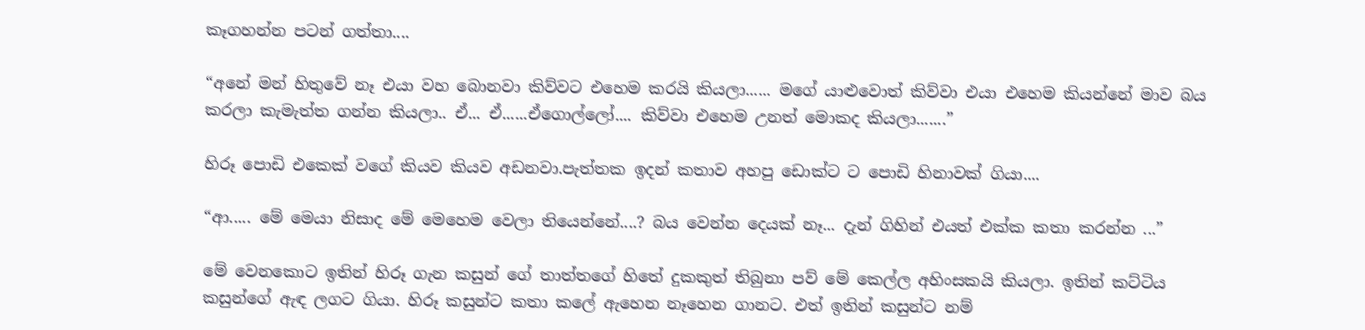කෑගහන්න පටන් ගත්තා....

“අනේ මන් හිතුවේ නෑ එයා වහ බොනවා කිව්වට එහෙම කරයි කියලා...... මගේ යාළුවොත් කිව්වා එයා එහෙම කියන්නේ මාව බය කරලා කැමැත්ත ගන්න කියලා.. ඒ... ඒ......ඒගොල්ලෝ.... කිව්වා එහෙම උනත් මොකද කියලා.......”

හිරූ පොඩි එකෙක් වගේ කියව කියව අඩනවා.පැත්තක ඉදන් කතාව අහපු ඩොක්ට ට පොඩි හිනාවක් ගියා....

“ආ..... මේ මෙයා නිසාද මේ මෙහෙම වෙලා තියෙන්නේ....? බය වෙන්න දෙයක් නෑ... දැන් ගිහින් එයත් එක්ක කතා කරන්න ...”

මේ වෙනකොට ඉතින් හිරූ ගැන කසුන් ගේ තාත්තගේ හිතේ දුකකුත් තිබුනා පව් මේ කෙල්ල අහිංසකයි කියලා. ඉතින් කට්ටිය කසුන්ගේ ඇඳ ලගට ගියා. හිරූ කසුන්ට කතා කලේ ඇහෙන නෑහෙන ගානට. එත් ඉතින් කසුන්ට නම්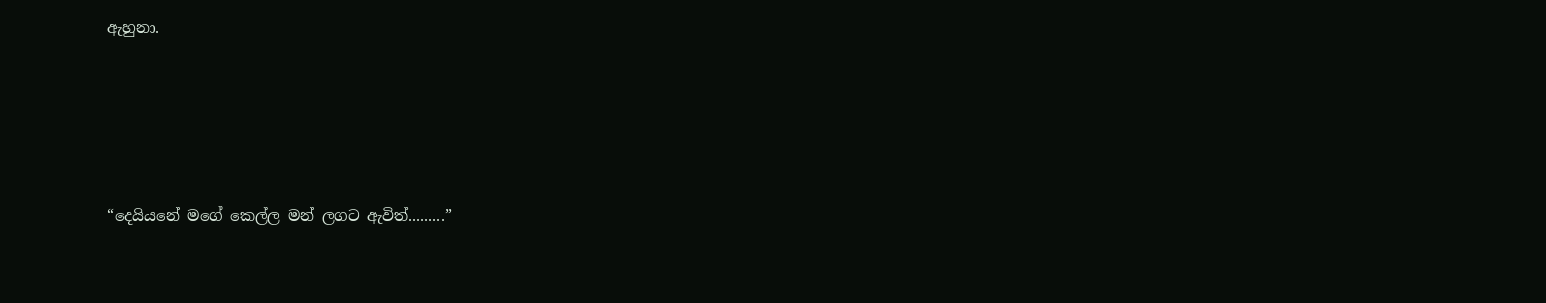ඇහුනා.





“දෙයියනේ මගේ කෙල්ල මන් ලගට ඇවිත්.........”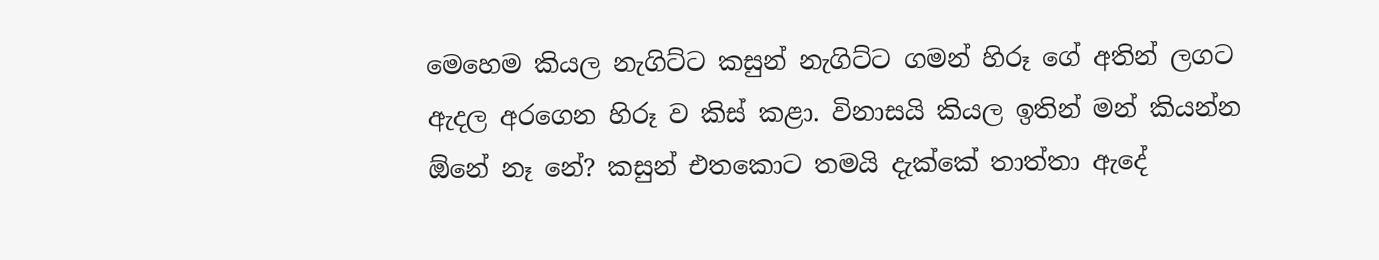මෙහෙම කියල නැගිට්ට කසුන් නැගිට්ට ගමන් හිරූ ගේ අතින් ලගට ඇදල අරගෙන හිරූ ව කිස් කළා. විනාසයි කියල ඉතින් මන් කියන්න ඕනේ නෑ නේ? කසුන් එතකොට තමයි දැක්කේ තාත්තා ඇදේ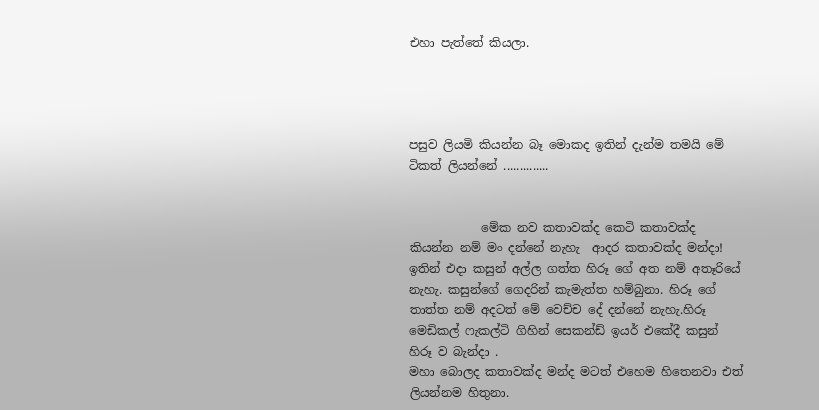එහා පැත්තේ කියලා.




පසුව ලියමි කියන්න බෑ මොකද ඉතින් දැන්ම තමයි මේ ටිකත් ලියන්නේ ..............


            මේක නව කතාවක්ද කෙටි කතාවක්ද කියන්න නම් මං දන්නේ නැහැ  ආදර කතාවක්ද මන්දා! ඉතින් එදා කසුන් අල්ල ගත්ත හිරූ ගේ අත නම් අතෑරියේ නැහැ. කසුන්ගේ ගෙදරින් කැමැත්ත හම්බුනා. හිරූ ගේ තාත්ත නම් අදටත් මේ වෙච්ච දේ දන්නේ නැහැ.හිරූ මෙඩිකල් ෆැකල්ටි ගිහින් සෙකන්ඩ් ඉයර් එකේදී කසුන් හිරූ ව බැන්දා .
මහා බොලද කතාවක්ද මන්ද මටත් එහෙම හිතෙනවා එත් ලියන්නම හිතුනා.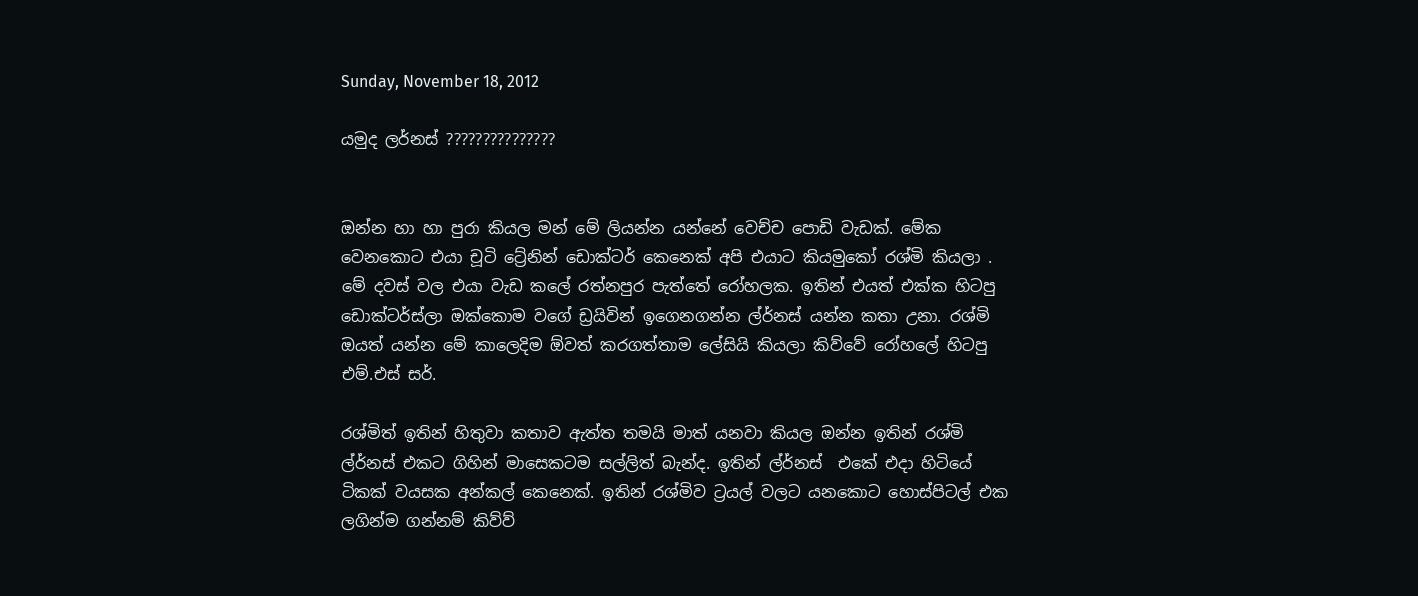Sunday, November 18, 2012

යමුද ලර්නස් ???????????????


ඔන්න හා හා පුරා කියල මන් මේ ලියන්න යන්නේ වෙච්ච පොඩි වැඩක්. මේක වෙනකොට එයා චූටි ට්‍රේනින් ඩොක්ටර් කෙනෙක් අපි එයාට කියමුකෝ රශ්මි කියලා . මේ දවස් වල එයා වැඩ කලේ රත්නපුර පැත්තේ රෝහලක. ඉතින් එයත් එක්ක හිටපු ඩොක්ටර්ස්ලා ඔක්කොම වගේ ඩ්‍රයිවින් ඉගෙනගන්න ල්ර්නස් යන්න කතා උනා. රශ්මි ඔයත් යන්න මේ කාලෙදිම ඕවත් කරගත්තාම ලේසියි කියලා කිව්වේ රෝහලේ හිටපු එම්.එස් සර්.

රශ්මිත් ඉතින් හිතුවා කතාව ඇත්ත තමයි මාත් යනවා කියල ඔන්න ඉතින් රශ්මි ල්ර්නස් එකට ගිහින් මාසෙකටම සල්ලිත් බැන්ද. ඉතින් ල්ර්නස්  එකේ එදා හිටියේ ටිකක් වයසක අන්කල් කෙනෙක්. ඉතින් රශ්මිව ට්‍රයල් වලට යනකොට හොස්පිටල් එක ලගින්ම ගන්නම් කිව්ව්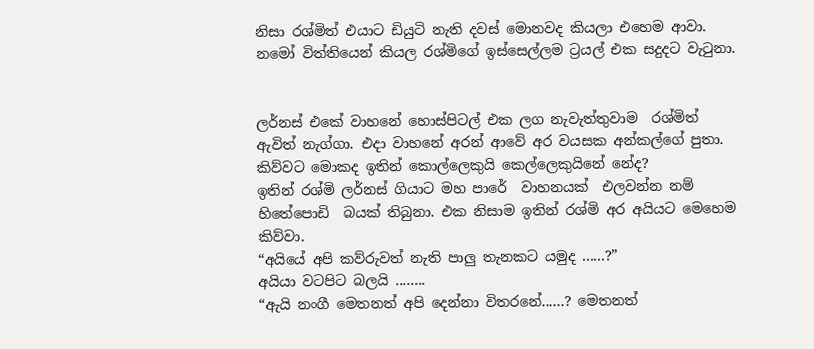නිසා රශ්මිත් එයාට ඩියුටි නැති දවස් මොනවද කියලා එහෙම ආවා. නමෝ විත්තියෙන් කියල රශ්මිගේ ඉස්සෙල්ලම ට්‍රයල් එක සදුදට වැටුනා.


ලර්නස් එකේ වාහනේ හොස්පිටල් එක ලග නැවැත්තුවාම  රශ්මිත් ඇවිත් නැග්ගා. එදා වාහනේ අරන් ආවේ අර වයසක අන්කල්ගේ පුතා. කිව්වට මොකද ඉතින් කොල්ලෙකුයි කෙල්ලෙකුයිනේ නේද?
ඉතින් රශ්මි ලර්නස් ගියාට මහ පාරේ  වාහනයක්  එලවන්න නම් හිතේපොඩි  බයක් තිබුනා. එක නිසාම ඉතින් රශ්මි අර අයියට මෙහෙම කිව්වා.
“අයියේ අපි කව්රුවත් නැති පාලු තැනකට යමුද ......?”
අයියා වටපිට බලයි ........
“ඇයි නංගී මෙතනත් අපි දෙන්නා විතරනේ......? මෙතනත්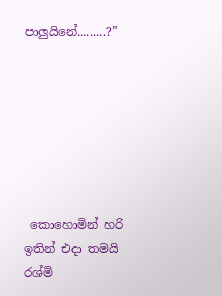පාලුයිනේ.........?”







 කොහොමින් හරි ඉතින් එදා තමයි රශ්මි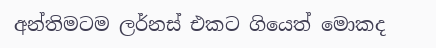අන්තිමටම ලර්නස් එකට ගියෙත් මොකද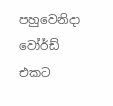පහුවෙනිදා වෝර්ඩ් එකට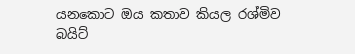යනකොට ඔය කතාව කියල රශ්මිව බයිට්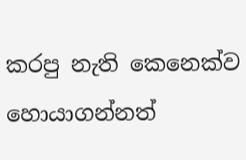කරපු නැති කෙනෙක්ව හොයාගන්නත්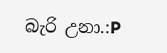බැරි උනා.:P